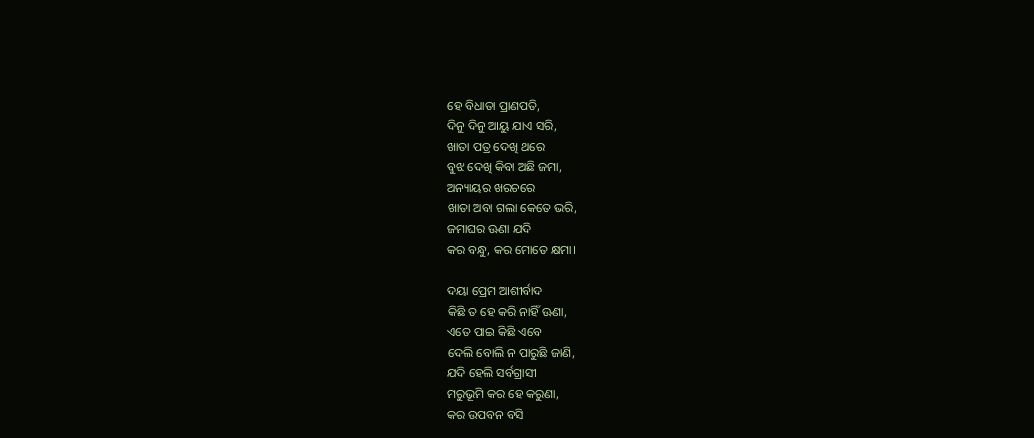ହେ ବିଧାତା ପ୍ରାଣପତି,
ଦିନୁ ଦିନୁ ଆୟୁ ଯାଏ ସରି,
ଖାତା ପତ୍ର ଦେଖି ଥରେ
ବୁଝ ଦେଖି କିବା ଅଛି ଜମା,
ଅନ୍ୟାୟର ଖରଚରେ
ଖାତା ଅବା ଗଲା କେତେ ଭରି,
ଜମାଘର ଊଣା ଯଦି
କର ବନ୍ଧୁ, କର ମୋତେ କ୍ଷମା।

ଦୟା ପ୍ରେମ ଆଶୀର୍ବାଦ
କିଛି ତ ହେ କରି ନାହିଁ ଊଣା,
ଏତେ ପାଇ କିଛି ଏବେ
ଦେଲି ବୋଲି ନ ପାରୁଛି ଜାଣି,
ଯଦି ହେଲି ସର୍ବଗ୍ରାସୀ
ମରୁଭୂମି କର ହେ କରୁଣା,
କର ଉପବନ ବସି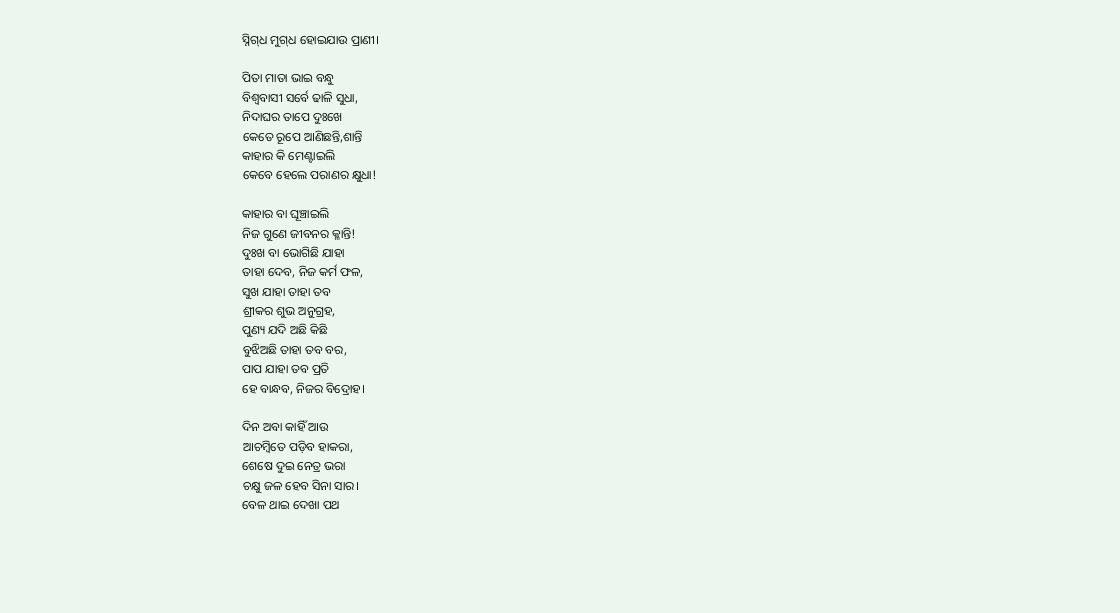ସ୍ନିଗ୍‌ଧ ମୁଗ୍‌ଧ ହୋଇଯାଉ ପ୍ରାଣୀ।

ପିତା ମାତା ଭାଇ ବନ୍ଧୁ
ବିଶ୍ୱବାସୀ ସର୍ବେ ଢାଳି ସୁଧା,
ନିଦାଘର ତାପେ ଦୁଃଖେ
କେତେ ରୂପେ ଆଣିଛନ୍ତି,ଶାନ୍ତି
କାହାର କି ମେଣ୍ଟାଇଲି
କେବେ ହେଲେ ପରାଣର କ୍ଷୁଧା!

କାହାର ବା ଘୂଞ୍ଚାଇଲି
ନିଜ ଗୁଣେ ଜୀବନର କ୍ଳାନ୍ତି!
ଦୁଃଖ ବା ଭୋଗିଛି ଯାହା
ତାହା ଦେବ, ନିଜ କର୍ମ ଫଳ,
ସୁଖ ଯାହା ତାହା ତବ
ଶ୍ରୀକର ଶୁଭ ଅନୁଗ୍ରହ,
ପୁଣ୍ୟ ଯଦି ଅଛି କିଛି
ବୁଝିଅଛି ତାହା ତବ ବର,
ପାପ ଯାହା ତବ ପ୍ରତି
ହେ ବାନ୍ଧବ, ନିଜର ବିଦ୍ରୋହ।

ଦିନ ଅବା କାହିଁ ଆଉ
ଆଚମ୍ବିତେ ପଡ଼ିବ ହାକରା,
ଶେଷେ ଦୁଇ ନେତ୍ର ଭରା
ଚକ୍ଷୁ ଜଳ ହେବ ସିନା ସାର।
ବେଳ ଥାଇ ଦେଖା ପଥ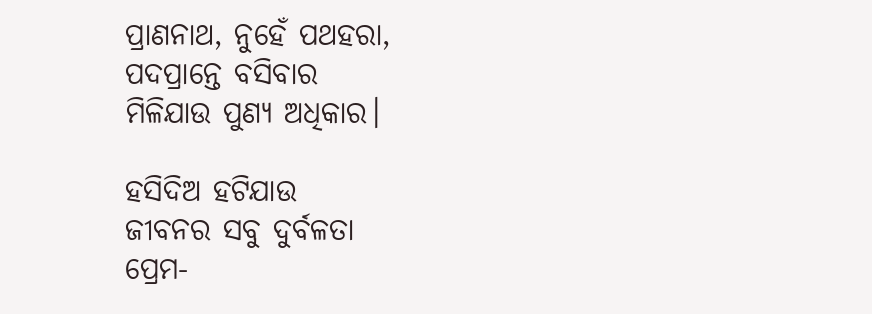ପ୍ରାଣନାଥ, ନୁହେଁ ପଥହରା,
ପଦପ୍ରାନ୍ତେ ବସିବାର
ମିଳିଯାଉ ପୁଣ୍ୟ ଅଧିକାର।

ହସିଦିଅ ହଟିଯାଉ
ଜୀବନର ସବୁ ଦୁର୍ବଳତା
ପ୍ରେମ-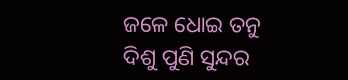ଜଳେ ଧୋଇ ତନୁ
ଦିଶୁ ପୁଣି ସୁନ୍ଦର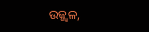ଉଜ୍ଜ୍ୱଳ,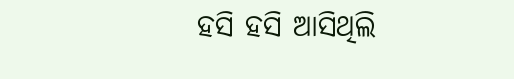ହସି ହସି ଆସିଥିଲି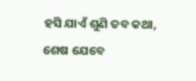ହସି ଯାଏଁ ଶୁଣି ତବ କଥା,
ଶେଷ ଯେବେ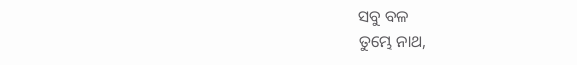ସବୁ ବଳ
ତୁମ୍ଭେ ନାଥ,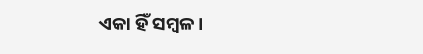ଏକା ହିଁ ସମ୍ବଳ।